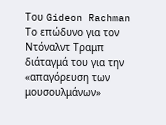Του Gideon Rachman
Το επώδυνο για τον Ντόναλντ Τραμπ διάταγμά του για την «απαγόρευση των μουσουλμάνων»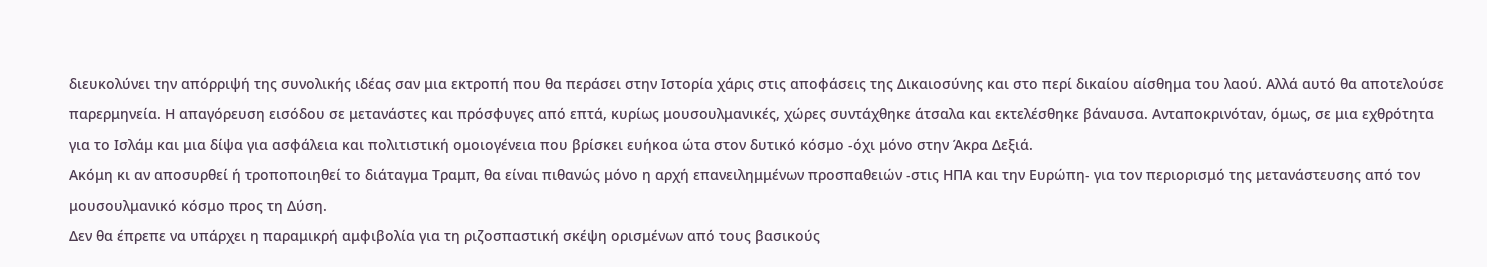διευκολύνει την απόρριψή της συνολικής ιδέας σαν μια εκτροπή που θα περάσει στην Ιστορία χάρις στις αποφάσεις της Δικαιοσύνης και στο περί δικαίου αίσθημα του λαού. Αλλά αυτό θα αποτελούσε παρερμηνεία. Η απαγόρευση εισόδου σε μετανάστες και πρόσφυγες από επτά, κυρίως μουσουλμανικές, χώρες συντάχθηκε άτσαλα και εκτελέσθηκε βάναυσα. Ανταποκρινόταν, όμως, σε μια εχθρότητα για το Ισλάμ και μια δίψα για ασφάλεια και πολιτιστική ομοιογένεια που βρίσκει ευήκοα ώτα στον δυτικό κόσμο -όχι μόνο στην Άκρα Δεξιά.
Ακόμη κι αν αποσυρθεί ή τροποποιηθεί το διάταγμα Τραμπ, θα είναι πιθανώς μόνο η αρχή επανειλημμένων προσπαθειών -στις ΗΠΑ και την Ευρώπη- για τον περιορισμό της μετανάστευσης από τον μουσουλμανικό κόσμο προς τη Δύση.
Δεν θα έπρεπε να υπάρχει η παραμικρή αμφιβολία για τη ριζοσπαστική σκέψη ορισμένων από τους βασικούς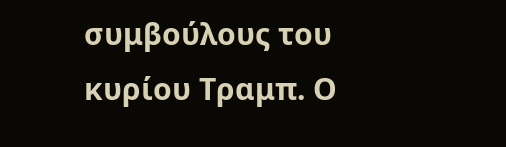συμβούλους του κυρίου Τραμπ. Ο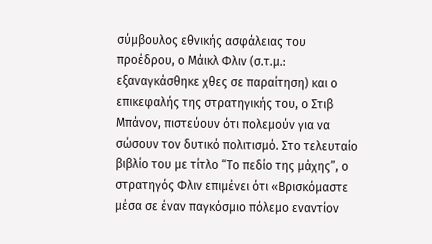σύμβουλος εθνικής ασφάλειας του προέδρου, ο Μάικλ Φλιν (σ.τ.μ.: εξαναγκάσθηκε χθες σε παραίτηση) και ο επικεφαλής της στρατηγικής του, ο Στιβ Μπάνον, πιστεύουν ότι πολεμούν για να σώσουν τον δυτικό πολιτισμό. Στο τελευταίο βιβλίο του με τίτλο “Το πεδίο της μάχης”, ο στρατηγός Φλιν επιμένει ότι «Βρισκόμαστε μέσα σε έναν παγκόσμιο πόλεμο εναντίον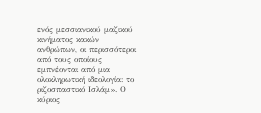ενός μεσσιανικού μαζικού κινήματος κακών ανθρώπων, οι περισσότεροι από τους οποίους εμπνέονται από μια ολοκληρωτική ιδεολογία: το ριζοσπαστικό Ισλάμ». Ο κύριος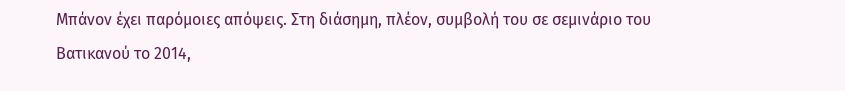Μπάνον έχει παρόμοιες απόψεις. Στη διάσημη, πλέον, συμβολή του σε σεμινάριο του Βατικανού το 2014,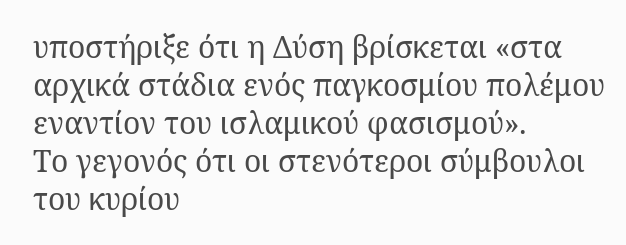υποστήριξε ότι η Δύση βρίσκεται «στα αρχικά στάδια ενός παγκοσμίου πολέμου εναντίον του ισλαμικού φασισμού».
Το γεγονός ότι οι στενότεροι σύμβουλοι του κυρίου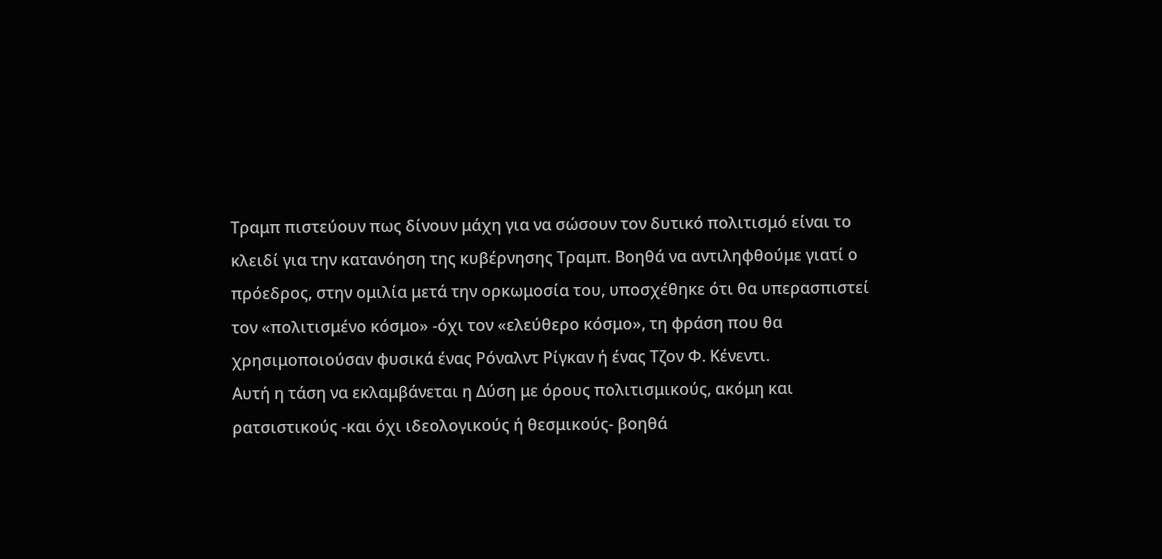Τραμπ πιστεύουν πως δίνουν μάχη για να σώσουν τον δυτικό πολιτισμό είναι το κλειδί για την κατανόηση της κυβέρνησης Τραμπ. Βοηθά να αντιληφθούμε γιατί ο πρόεδρος, στην ομιλία μετά την ορκωμοσία του, υποσχέθηκε ότι θα υπερασπιστεί τον «πολιτισμένο κόσμο» -όχι τον «ελεύθερο κόσμο», τη φράση που θα χρησιμοποιούσαν φυσικά ένας Ρόναλντ Ρίγκαν ή ένας Τζον Φ. Κένεντι.
Αυτή η τάση να εκλαμβάνεται η Δύση με όρους πολιτισμικούς, ακόμη και ρατσιστικούς -και όχι ιδεολογικούς ή θεσμικούς- βοηθά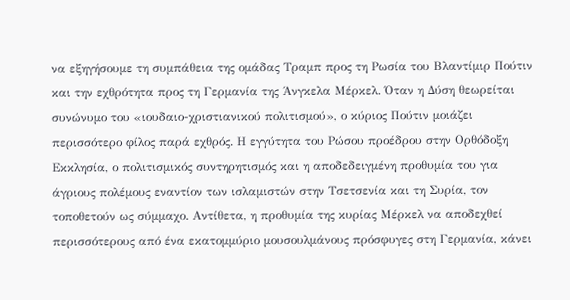να εξηγήσουμε τη συμπάθεια της ομάδας Τραμπ προς τη Ρωσία του Βλαντίμιρ Πούτιν και την εχθρότητα προς τη Γερμανία της Άνγκελα Μέρκελ. Όταν η Δύση θεωρείται συνώνυμο του «ιουδαιο-χριστιανικού πολιτισμού», ο κύριος Πούτιν μοιάζει περισσότερο φίλος παρά εχθρός. Η εγγύτητα του Ρώσου προέδρου στην Ορθόδοξη Εκκλησία, ο πολιτισμικός συντηρητισμός και η αποδεδειγμένη προθυμία του για άγριους πολέμους εναντίον των ισλαμιστών στην Τσετσενία και τη Συρία, τον τοποθετούν ως σύμμαχο. Αντίθετα, η προθυμία της κυρίας Μέρκελ να αποδεχθεί περισσότερους από ένα εκατομμύριο μουσουλμάνους πρόσφυγες στη Γερμανία, κάνει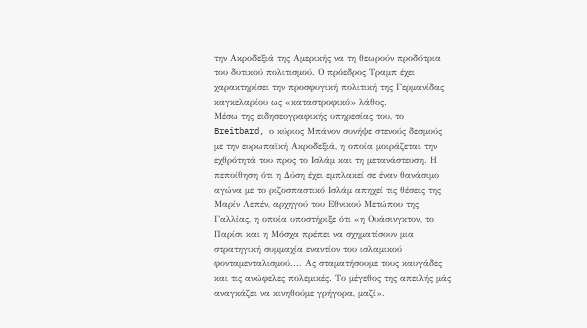την Ακροδεξιά της Αμερικής να τη θεωρούν προδότρια του δυτικού πολιτισμού. Ο πρόεδρος Τραμπ έχει χαρακτηρίσει την προσφυγική πολιτική της Γερμανίδας καγκελαρίου ως «καταστροφικό» λάθος.
Μέσω της ειδησεογραφικής υπηρεσίας του, το Breitbard, ο κύριος Μπάνον συνήψε στενούς δεσμούς με την ευρωπαϊκή Ακροδεξιά, η οποία μοιράζεται την εχθρότητά του προς το Ισλάμ και τη μετανάστευση. Η πεποίθηση ότι η Δύση έχει εμπλακεί σε έναν θανάσιμο αγώνα με το ριζοσπαστικό Ισλάμ απηχεί τις θέσεις της Μαρίν Λεπέν, αρχηγού του Εθνικού Μετώπου της Γαλλίας, η οποία υποστήριξε ότι «η Ουάσινγκτον, το Παρίσι και η Μόσχα πρέπει να σχηματίσουν μια στρατηγική συμμαχία εναντίον του ισλαμικού φονταμενταλισμού.... Ας σταματήσουμε τους καυγάδες και τις ανώφελες πολεμικές. Το μέγεθος της απειλής μάς αναγκάζει να κινηθούμε γρήγορα, μαζί».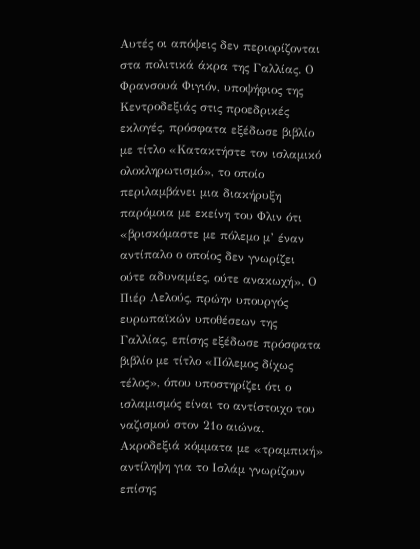Αυτές οι απόψεις δεν περιορίζονται στα πολιτικά άκρα της Γαλλίας. Ο Φρανσουά Φιγιόν, υποψήφιος της Κεντροδεξιάς στις προεδρικές εκλογές, πρόσφατα εξέδωσε βιβλίο με τίτλο «Κατακτήστε τον ισλαμικό ολοκληρωτισμό», το οποίο περιλαμβάνει μια διακήρυξη παρόμοια με εκείνη του Φλιν ότι «βρισκόμαστε με πόλεμο μ’ έναν αντίπαλο ο οποίος δεν γνωρίζει ούτε αδυναμίες, ούτε ανακωχή». Ο Πιέρ Λελούς, πρώην υπουργός ευρωπαϊκών υποθέσεων της Γαλλίας, επίσης εξέδωσε πρόσφατα βιβλίο με τίτλο «Πόλεμος δίχως τέλος», όπου υποστηρίζει ότι ο ισλαμισμός είναι το αντίστοιχο του ναζισμού στον 21ο αιώνα.
Ακροδεξιά κόμματα με «τραμπική» αντίληψη για το Ισλάμ γνωρίζουν επίσης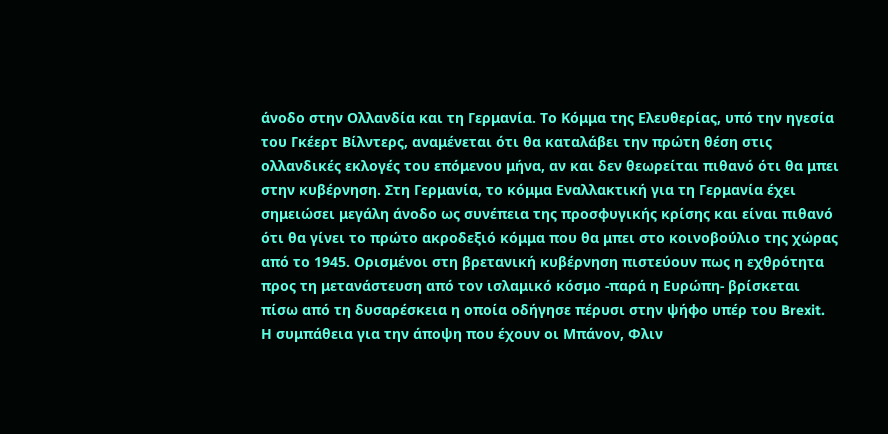άνοδο στην Ολλανδία και τη Γερμανία. Το Κόμμα της Ελευθερίας, υπό την ηγεσία του Γκέερτ Βίλντερς, αναμένεται ότι θα καταλάβει την πρώτη θέση στις ολλανδικές εκλογές του επόμενου μήνα, αν και δεν θεωρείται πιθανό ότι θα μπει στην κυβέρνηση. Στη Γερμανία, το κόμμα Εναλλακτική για τη Γερμανία έχει σημειώσει μεγάλη άνοδο ως συνέπεια της προσφυγικής κρίσης και είναι πιθανό ότι θα γίνει το πρώτο ακροδεξιό κόμμα που θα μπει στο κοινοβούλιο της χώρας από το 1945. Ορισμένοι στη βρετανική κυβέρνηση πιστεύουν πως η εχθρότητα προς τη μετανάστευση από τον ισλαμικό κόσμο -παρά η Ευρώπη- βρίσκεται πίσω από τη δυσαρέσκεια η οποία οδήγησε πέρυσι στην ψήφο υπέρ του Brexit.
Η συμπάθεια για την άποψη που έχουν οι Μπάνον, Φλιν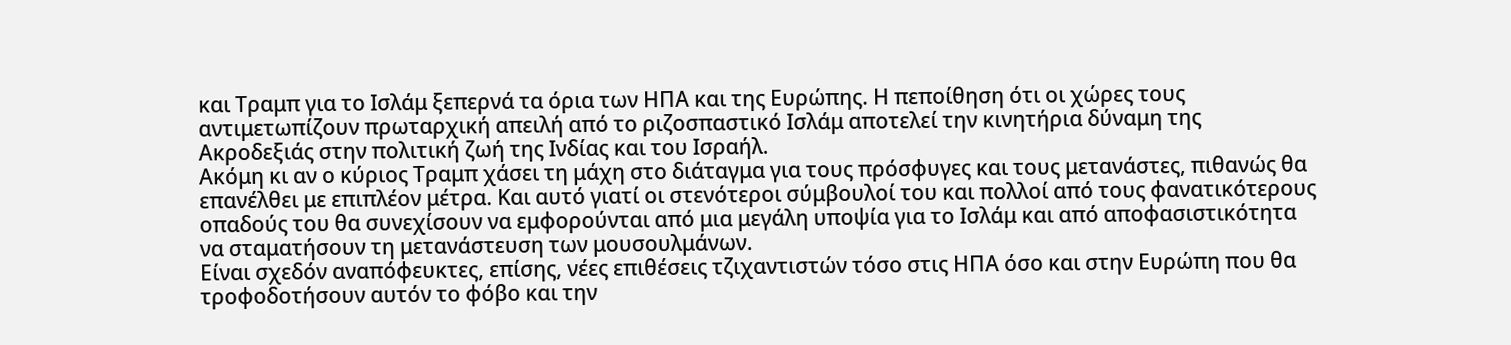και Τραμπ για το Ισλάμ ξεπερνά τα όρια των ΗΠΑ και της Ευρώπης. Η πεποίθηση ότι οι χώρες τους αντιμετωπίζουν πρωταρχική απειλή από το ριζοσπαστικό Ισλάμ αποτελεί την κινητήρια δύναμη της Ακροδεξιάς στην πολιτική ζωή της Ινδίας και του Ισραήλ.
Ακόμη κι αν ο κύριος Τραμπ χάσει τη μάχη στο διάταγμα για τους πρόσφυγες και τους μετανάστες, πιθανώς θα επανέλθει με επιπλέον μέτρα. Και αυτό γιατί οι στενότεροι σύμβουλοί του και πολλοί από τους φανατικότερους οπαδούς του θα συνεχίσουν να εμφορούνται από μια μεγάλη υποψία για το Ισλάμ και από αποφασιστικότητα να σταματήσουν τη μετανάστευση των μουσουλμάνων.
Είναι σχεδόν αναπόφευκτες, επίσης, νέες επιθέσεις τζιχαντιστών τόσο στις ΗΠΑ όσο και στην Ευρώπη που θα τροφοδοτήσουν αυτόν το φόβο και την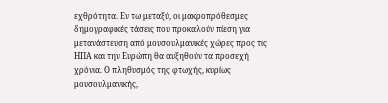εχθρότητα. Εν τω μεταξύ, οι μακροπρόθεσμες δημογραφικές τάσεις που προκαλούν πίεση για μετανάστευση από μουσουλμανικές χώρες προς τις ΗΠΑ και την Ευρώπη θα αυξηθούν τα προσεχή χρόνια. Ο πληθυσμός της φτωχής, κυρίως μουσουλμανικής,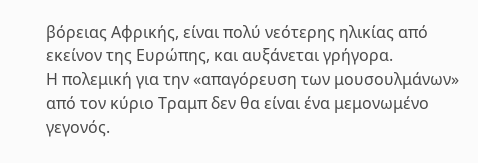βόρειας Αφρικής, είναι πολύ νεότερης ηλικίας από εκείνον της Ευρώπης, και αυξάνεται γρήγορα.
Η πολεμική για την «απαγόρευση των μουσουλμάνων» από τον κύριο Τραμπ δεν θα είναι ένα μεμονωμένο γεγονός.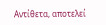Αντίθετα, αποτελεί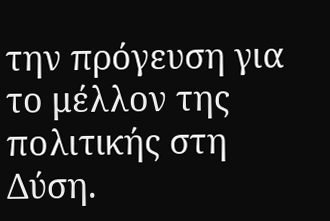την πρόγευση για το μέλλον της πολιτικής στη Δύση.